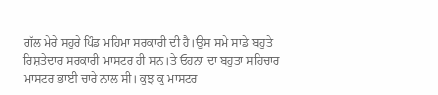ਗੱਲ ਮੇਰੇ ਸਹੁਰੇ ਪਿੰਡ ਮਹਿਮਾ ਸਰਕਾਰੀ ਦੀ ਹੈ।ਉਸ ਸਮੇ ਸਾਡੇ ਬਹੁਤੇ ਰਿਸ਼ਤੇਦਾਰ ਸਰਕਾਰੀ ਮਾਸਟਰ ਹੀ ਸਨ।ਤੇ ਓਹਨਾ ਦਾ ਬਹੁਤਾ ਸਹਿਚਾਰ ਮਾਸਟਰ ਭਾਈ ਚਾਰੇ ਨਾਲ ਸੀ। ਕੁਝ ਕੁ ਮਾਸਟਰ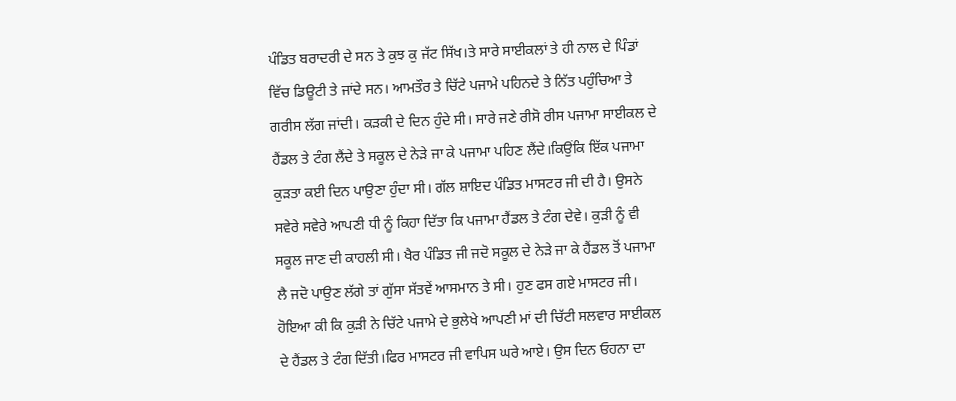ਪੰਡਿਤ ਬਰਾਦਰੀ ਦੇ ਸਨ ਤੇ ਕੁਝ ਕੁ ਜੱਟ ਸਿੱਖ।ਤੇ ਸਾਰੇ ਸਾਈਕਲਾਂ ਤੇ ਹੀ ਨਾਲ ਦੇ ਪਿੰਡਾਂ ਵਿੱਚ ਡਿਊਟੀ ਤੇ ਜਾਂਦੇ ਸਨ। ਆਮਤੌਰ ਤੇ ਚਿੱਟੇ ਪਜਾਮੇ ਪਹਿਨਦੇ ਤੇ ਨਿੱਤ ਪਹੁੰਚਿਆ ਤੇ ਗਰੀਸ ਲੱਗ ਜਾਂਦੀ। ਕੜਕੀ ਦੇ ਦਿਨ ਹੁੰਦੇ ਸੀ। ਸਾਰੇ ਜਣੇ ਰੀਸੋ ਰੀਸ ਪਜਾਮਾ ਸਾਈਕਲ ਦੇ ਹੈਂਡਲ ਤੇ ਟੰਗ ਲੈਂਦੇ ਤੇ ਸਕੂਲ ਦੇ ਨੇੜੇ ਜਾ ਕੇ ਪਜਾਮਾ ਪਹਿਣ ਲੈਂਦੇ।ਕਿਉਂਕਿ ਇੱਕ ਪਜਾਮਾ ਕੁੜਤਾ ਕਈ ਦਿਨ ਪਾਉਣਾ ਹੁੰਦਾ ਸੀ। ਗੱਲ ਸ਼ਾਇਦ ਪੰਡਿਤ ਮਾਸਟਰ ਜੀ ਦੀ ਹੈ। ਉਸਨੇ ਸਵੇਰੇ ਸਵੇਰੇ ਆਪਣੀ ਧੀ ਨੂੰ ਕਿਹਾ ਦਿੱਤਾ ਕਿ ਪਜਾਮਾ ਹੈਂਡਲ ਤੇ ਟੰਗ ਦੇਵੇ। ਕੁੜੀ ਨੂੰ ਵੀ ਸਕੂਲ ਜਾਣ ਦੀ ਕਾਹਲੀ ਸੀ। ਖੈਰ ਪੰਡਿਤ ਜੀ ਜਦੋ ਸਕੂਲ ਦੇ ਨੇੜੇ ਜਾ ਕੇ ਹੈਂਡਲ ਤੋਂ ਪਜਾਮਾ ਲੈ ਜਦੋ ਪਾਉਣ ਲੱਗੇ ਤਾਂ ਗੁੱਸਾ ਸੱਤਵੇਂ ਆਸਮਾਨ ਤੇ ਸੀ। ਹੁਣ ਫਸ ਗਏ ਮਾਸਟਰ ਜੀ। ਹੋਇਆ ਕੀ ਕਿ ਕੁੜੀ ਨੇ ਚਿੱਟੇ ਪਜਾਮੇ ਦੇ ਭੁਲੇਖੇ ਆਪਣੀ ਮਾਂ ਦੀ ਚਿੱਟੀ ਸਲਵਾਰ ਸਾਈਕਲ ਦੇ ਹੈਂਡਲ ਤੇ ਟੰਗ ਦਿੱਤੀ।ਫਿਰ ਮਾਸਟਰ ਜੀ ਵਾਪਿਸ ਘਰੇ ਆਏ। ਉਸ ਦਿਨ ਓਹਨਾ ਦਾ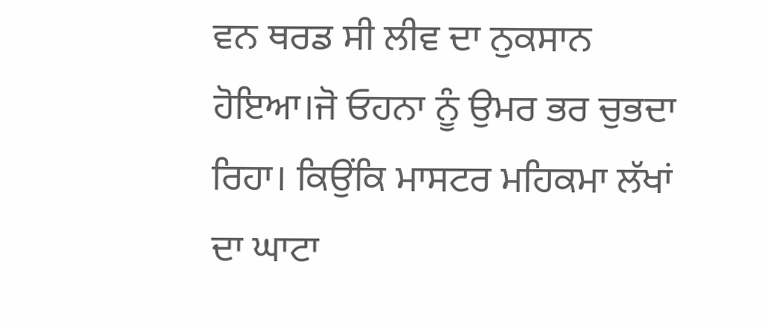ਵਨ ਥਰਡ ਸੀ ਲੀਵ ਦਾ ਨੁਕਸਾਨ ਹੋਇਆ।ਜੋ ਓਹਨਾ ਨੂੰ ਉਮਰ ਭਰ ਚੁਭਦਾ ਰਿਹਾ। ਕਿਉਂਕਿ ਮਾਸਟਰ ਮਹਿਕਮਾ ਲੱਖਾਂ ਦਾ ਘਾਟਾ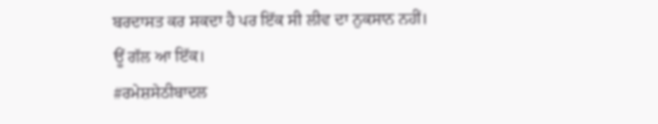ਬਰਦਾਸਤ ਕਰ ਸਕਦਾ ਹੈ ਪਰ ਇੱਕ ਸੀ ਲੀਵ ਦਾ ਨੁਕਸਾਨ ਨਹੀਂ।
ਊਂ ਗੱਲ ਆ ਇੱਕ।
#ਰਮੇਸ਼ਸੇਠੀਬਾਦਲ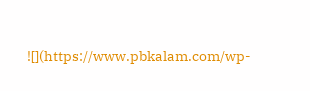![](https://www.pbkalam.com/wp-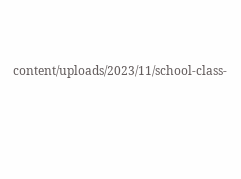content/uploads/2023/11/school-class-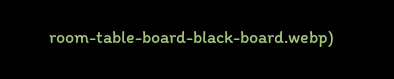room-table-board-black-board.webp)